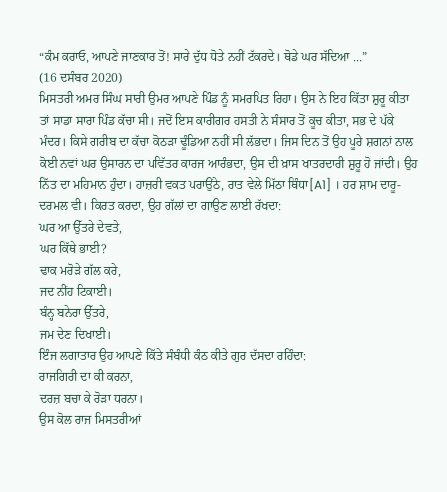“ਕੰਮ ਕਰਾਓ, ਆਪਣੇ ਜਾਣਕਾਰ ਤੋਂ! ਸਾਰੇ ਦੁੱਧ ਧੋਤੇ ਨਹੀਂ ਟੱਕਰਦੇ। ਥੋਡੇ ਘਰ ਸੱਦਿਆ ...”
(16 ਦਸੰਬਰ 2020)
ਮਿਸਤਰੀ ਅਮਰ ਸਿੰਘ ਸਾਰੀ ਉਮਰ ਆਪਣੇ ਪਿੰਡ ਨੂੰ ਸਮਰਪਿਤ ਰਿਹਾ। ਉਸ ਨੇ ਇਹ ਕਿੱਤਾ ਸ਼ੁਰੂ ਕੀਤਾ ਤਾਂ ਸਾਡਾ ਸਾਰਾ ਪਿੰਡ ਕੱਚਾ ਸੀ। ਜਦੋਂ ਇਸ ਕਾਰੀਗਰ ਹਸਤੀ ਨੇ ਸੰਸਾਰ ਤੋਂ ਕੂਚ ਕੀਤਾ, ਸਭ ਦੇ ਪੱਕੇ ਮੰਦਰ। ਕਿਸੇ ਗਰੀਬ ਦਾ ਕੱਚਾ ਕੋਠੜਾ ਢੂੰਡਿਆ ਨਹੀਂ ਸੀ ਲੱਭਦਾ। ਜਿਸ ਦਿਨ ਤੋਂ ਉਹ ਪੂਰੇ ਸ਼ਗਨਾਂ ਨਾਲ ਕੋਈ ਨਵਾਂ ਘਰ ਉਸਾਰਨ ਦਾ ਪਵਿੱਤਰ ਕਾਰਜ ਆਰੰਭਦਾ, ਉਸ ਦੀ ਖ਼ਾਸ ਖਾਤਰਦਾਰੀ ਸ਼ੁਰੂ ਹੋ ਜਾਂਦੀ। ਉਹ ਨਿੱਤ ਦਾ ਮਹਿਮਾਨ ਹੁੰਦਾ। ਹਾਜ਼ਰੀ ਵਕਤ ਪਰਾਉਂਠੇ, ਰਾਤ ਵੇਲੇ ਮਿੱਠਾ ਥਿੰਧਾ[A1] । ਹਰ ਸ਼ਾਮ ਦਾਰੂ-ਦਰਮਲ ਵੀ। ਕਿਰਤ ਕਰਦਾ, ਉਹ ਗੱਲਾਂ ਦਾ ਗਾਉਣ ਲਾਈ ਰੱਖਦਾ:
ਘਰ ਆ ਉੱਤਰੇ ਦੇਵਤੇ,
ਘਰ ਕਿੱਥੇ ਭਾਈ?
ਢਾਕ ਮਰੋੜੇ ਗੱਲ ਕਰੇ,
ਜਦ ਨੀਂਹ ਟਿਕਾਈ।
ਬੰਨ੍ਹ ਬਨੇਰਾ ਉੱਤਰੇ,
ਜਮ ਦੇਣ ਦਿਖਾਈ।
ਇੰਜ ਲਗਾਤਾਰ ਉਹ ਆਪਣੇ ਕਿੱਤੇ ਸੰਬੰਧੀ ਕੰਠ ਕੀਤੇ ਗੁਰ ਦੱਸਦਾ ਰਹਿੰਦਾ:
ਰਾਜਗਿਰੀ ਦਾ ਕੀ ਕਰਨਾ,
ਦਰਜ਼ ਬਚਾ ਕੇ ਰੋੜਾ ਧਰਨਾ।
ਉਸ ਕੋਲ ਰਾਜ ਮਿਸਤਰੀਆਂ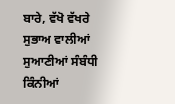ਬਾਰੇ, ਵੱਖੋ ਵੱਖਰੇ ਸੁਭਾਅ ਵਾਲੀਆਂ ਸੁਆਣੀਆਂ ਸੰਬੰਧੀ ਕਿੰਨੀਆਂ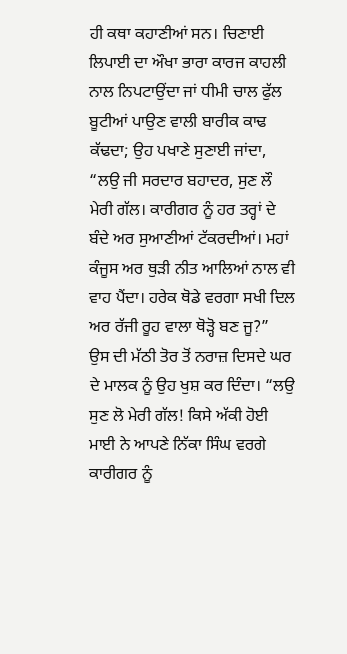ਹੀ ਕਥਾ ਕਹਾਣੀਆਂ ਸਨ। ਚਿਣਾਈ ਲਿਪਾਈ ਦਾ ਔਖਾ ਭਾਰਾ ਕਾਰਜ ਕਾਹਲੀ ਨਾਲ ਨਿਪਟਾਉਂਦਾ ਜਾਂ ਧੀਮੀ ਚਾਲ ਫੁੱਲ ਬੂਟੀਆਂ ਪਾਉਣ ਵਾਲੀ ਬਾਰੀਕ ਕਾਢ ਕੱਢਦਾ; ਉਹ ਪਖਾਣੇ ਸੁਣਾਈ ਜਾਂਦਾ, “ਲਉ ਜੀ ਸਰਦਾਰ ਬਹਾਦਰ, ਸੁਣ ਲੌ ਮੇਰੀ ਗੱਲ। ਕਾਰੀਗਰ ਨੂੰ ਹਰ ਤਰ੍ਹਾਂ ਦੇ ਬੰਦੇ ਅਰ ਸੁਆਣੀਆਂ ਟੱਕਰਦੀਆਂ। ਮਹਾਂ ਕੰਜੂਸ ਅਰ ਥੁੜੀ ਨੀਤ ਆਲਿਆਂ ਨਾਲ ਵੀ ਵਾਹ ਪੈਂਦਾ। ਹਰੇਕ ਥੋਡੇ ਵਰਗਾ ਸਖੀ ਦਿਲ ਅਰ ਰੱਜੀ ਰੂਹ ਵਾਲਾ ਥੋੜ੍ਹੋ ਬਣ ਜੂ?”
ਉਸ ਦੀ ਮੱਠੀ ਤੋਰ ਤੋਂ ਨਰਾਜ਼ ਦਿਸਦੇ ਘਰ ਦੇ ਮਾਲਕ ਨੂੰ ਉਹ ਖੁਸ਼ ਕਰ ਦਿੰਦਾ। “ਲਉ ਸੁਣ ਲੋ ਮੇਰੀ ਗੱਲ! ਕਿਸੇ ਅੱਕੀ ਹੋਈ ਮਾਈ ਨੇ ਆਪਣੇ ਨਿੱਕਾ ਸਿੰਘ ਵਰਗੇ ਕਾਰੀਗਰ ਨੂੰ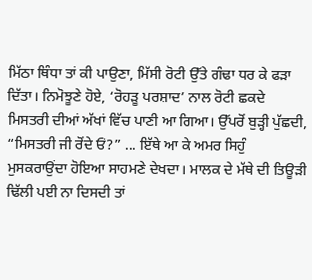ਮਿੱਠਾ ਥਿੰਧਾ ਤਾਂ ਕੀ ਪਾਉਣਾ, ਮਿੱਸੀ ਰੋਟੀ ਉੱਤੇ ਗੰਢਾ ਧਰ ਕੇ ਫੜਾ ਦਿੱਤਾ। ਨਿਮੋਝੂਣੇ ਹੋਏ, ‘ਰੋਹੜੂ ਪਰਸ਼ਾਦ’ ਨਾਲ ਰੋਟੀ ਛਕਦੇ ਮਿਸਤਰੀ ਦੀਆਂ ਅੱਖਾਂ ਵਿੱਚ ਪਾਣੀ ਆ ਗਿਆ। ਉੱਪਰੋਂ ਬੁੜ੍ਹੀ ਪੁੱਛਦੀ, “ਮਿਸਤਰੀ ਜੀ ਰੋਂਦੇ ਓਂ?” ... ਇੱਥੇ ਆ ਕੇ ਅਮਰ ਸਿਹੁੰ ਮੁਸਕਰਾਉਂਦਾ ਹੋਇਆ ਸਾਹਮਣੇ ਦੇਖਦਾ। ਮਾਲਕ ਦੇ ਮੱਥੇ ਦੀ ਤਿਊੜੀ ਢਿੱਲੀ ਪਈ ਨਾ ਦਿਸਦੀ ਤਾਂ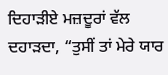ਦਿਹਾੜੀਏ ਮਜ਼ਦੂਰਾਂ ਵੱਲ ਦਹਾੜਦਾ, “ਤੁਸੀਂ ਤਾਂ ਮੇਰੇ ਯਾਰ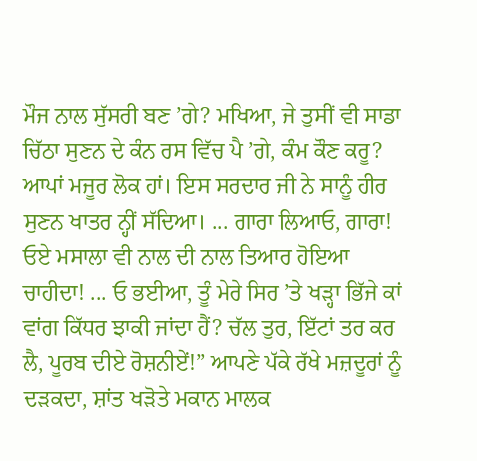ਮੌਜ ਨਾਲ ਸੁੱਸਰੀ ਬਣ ’ਗੇ? ਮਖਿਆ, ਜੇ ਤੁਸੀਂ ਵੀ ਸਾਡਾ ਚਿੱਠਾ ਸੁਣਨ ਦੇ ਕੰਨ ਰਸ ਵਿੱਚ ਪੈ ’ਗੇ, ਕੰਮ ਕੌਣ ਕਰੂ? ਆਪਾਂ ਮਜੂਰ ਲੋਕ ਹਾਂ। ਇਸ ਸਰਦਾਰ ਜੀ ਨੇ ਸਾਨੂੰ ਹੀਰ ਸੁਣਨ ਖਾਤਰ ਨ੍ਹੀਂ ਸੱਦਿਆ। ... ਗਾਰਾ ਲਿਆਓ, ਗਾਰਾ! ਓਏ ਮਸਾਲਾ ਵੀ ਨਾਲ ਦੀ ਨਾਲ ਤਿਆਰ ਹੋਇਆ ਚਾਹੀਦਾ! ... ਓ ਭਈਆ, ਤੂੰ ਮੇਰੇ ਸਿਰ ’ਤੇ ਖੜ੍ਹਾ ਭਿੱਜੇ ਕਾਂ ਵਾਂਗ ਕਿੱਧਰ ਝਾਕੀ ਜਾਂਦਾ ਹੈਂ? ਚੱਲ ਤੁਰ, ਇੱਟਾਂ ਤਰ ਕਰ ਲੈ, ਪੂਰਬ ਦੀਏ ਰੋਸ਼ਨੀਏਂ!” ਆਪਣੇ ਪੱਕੇ ਰੱਖੇ ਮਜ਼ਦੂਰਾਂ ਨੂੰ ਦੜਕਦਾ, ਸ਼ਾਂਤ ਖੜੋਤੇ ਮਕਾਨ ਮਾਲਕ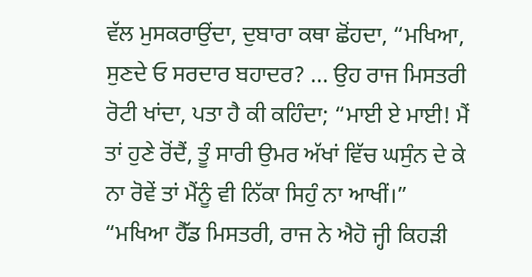ਵੱਲ ਮੁਸਕਰਾਉਂਦਾ, ਦੁਬਾਰਾ ਕਥਾ ਛੋਂਹਦਾ, “ਮਖਿਆ, ਸੁਣਦੇ ਓ ਸਰਦਾਰ ਬਹਾਦਰ? ... ਉਹ ਰਾਜ ਮਿਸਤਰੀ ਰੋਟੀ ਖਾਂਦਾ, ਪਤਾ ਹੈ ਕੀ ਕਹਿੰਦਾ; “ਮਾਈ ਏ ਮਾਈ! ਮੈਂ ਤਾਂ ਹੁਣੇ ਰੋਂਦੈਂ, ਤੂੰ ਸਾਰੀ ਉਮਰ ਅੱਖਾਂ ਵਿੱਚ ਘਸੁੰਨ ਦੇ ਕੇ ਨਾ ਰੋਵੇਂ ਤਾਂ ਮੈਂਨੂੰ ਵੀ ਨਿੱਕਾ ਸਿਹੁੰ ਨਾ ਆਖੀਂ।”
“ਮਖਿਆ ਹੈੱਡ ਮਿਸਤਰੀ, ਰਾਜ ਨੇ ਐਹੋ ਜ੍ਹੀ ਕਿਹੜੀ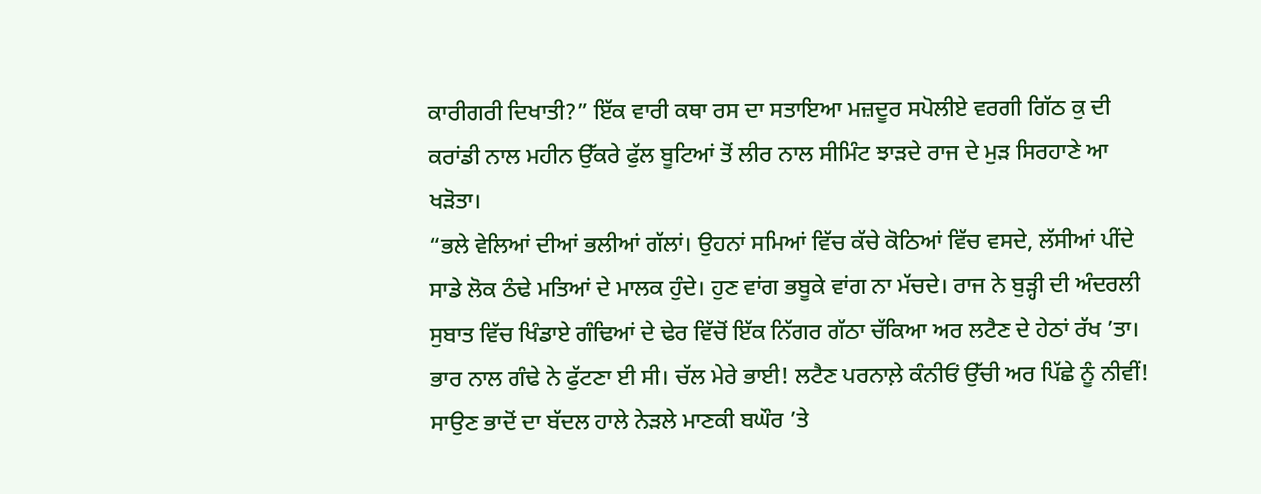ਕਾਰੀਗਰੀ ਦਿਖਾਤੀ?” ਇੱਕ ਵਾਰੀ ਕਥਾ ਰਸ ਦਾ ਸਤਾਇਆ ਮਜ਼ਦੂਰ ਸਪੋਲੀਏ ਵਰਗੀ ਗਿੱਠ ਕੁ ਦੀ ਕਰਾਂਡੀ ਨਾਲ ਮਹੀਨ ਉੱਕਰੇ ਫੁੱਲ ਬੂਟਿਆਂ ਤੋਂ ਲੀਰ ਨਾਲ ਸੀਮਿੰਟ ਝਾੜਦੇ ਰਾਜ ਦੇ ਮੁੜ ਸਿਰਹਾਣੇ ਆ ਖੜੋਤਾ।
“ਭਲੇ ਵੇਲਿਆਂ ਦੀਆਂ ਭਲੀਆਂ ਗੱਲਾਂ। ਉਹਨਾਂ ਸਮਿਆਂ ਵਿੱਚ ਕੱਚੇ ਕੋਠਿਆਂ ਵਿੱਚ ਵਸਦੇ, ਲੱਸੀਆਂ ਪੀਂਦੇ ਸਾਡੇ ਲੋਕ ਠੰਢੇ ਮਤਿਆਂ ਦੇ ਮਾਲਕ ਹੁੰਦੇ। ਹੁਣ ਵਾਂਗ ਭਬੂਕੇ ਵਾਂਗ ਨਾ ਮੱਚਦੇ। ਰਾਜ ਨੇ ਬੁੜ੍ਹੀ ਦੀ ਅੰਦਰਲੀ ਸੁਬਾਤ ਵਿੱਚ ਖਿੰਡਾਏ ਗੰਢਿਆਂ ਦੇ ਢੇਰ ਵਿੱਚੋਂ ਇੱਕ ਨਿੱਗਰ ਗੱਠਾ ਚੱਕਿਆ ਅਰ ਲਟੈਣ ਦੇ ਹੇਠਾਂ ਰੱਖ ’ਤਾ। ਭਾਰ ਨਾਲ ਗੰਢੇ ਨੇ ਫੁੱਟਣਾ ਈ ਸੀ। ਚੱਲ ਮੇਰੇ ਭਾਈ! ਲਟੈਣ ਪਰਨਾਲ਼ੇ ਕੰਨੀਓਂ ਉੱਚੀ ਅਰ ਪਿੱਛੇ ਨੂੰ ਨੀਵੀਂ! ਸਾਉਣ ਭਾਦੋਂ ਦਾ ਬੱਦਲ ਹਾਲੇ ਨੇੜਲੇ ਮਾਣਕੀ ਬਘੌਰ ’ਤੇ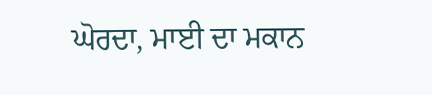ਘੋਰਦਾ, ਮਾਈ ਦਾ ਮਕਾਨ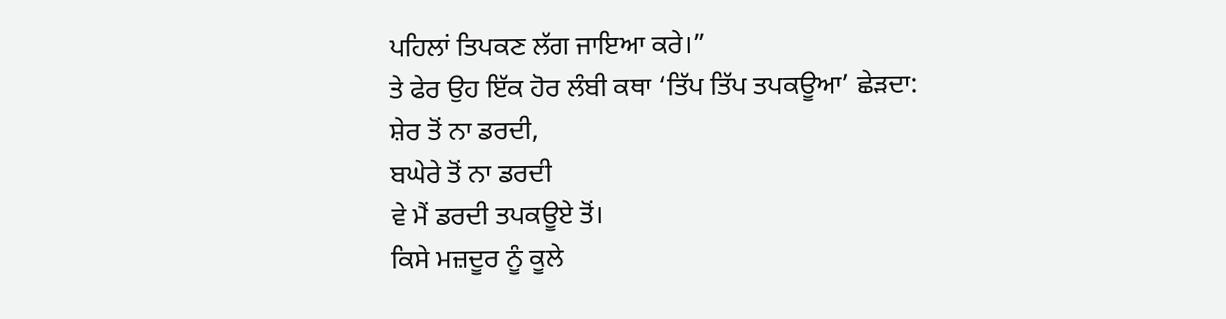ਪਹਿਲਾਂ ਤਿਪਕਣ ਲੱਗ ਜਾਇਆ ਕਰੇ।”
ਤੇ ਫੇਰ ਉਹ ਇੱਕ ਹੋਰ ਲੰਬੀ ਕਥਾ ‘ਤਿੱਪ ਤਿੱਪ ਤਪਕਊਆ’ ਛੇੜਦਾ:
ਸ਼ੇਰ ਤੋਂ ਨਾ ਡਰਦੀ,
ਬਘੇਰੇ ਤੋਂ ਨਾ ਡਰਦੀ
ਵੇ ਮੈਂ ਡਰਦੀ ਤਪਕਊਏ ਤੋਂ।
ਕਿਸੇ ਮਜ਼ਦੂਰ ਨੂੰ ਕੂਲੇ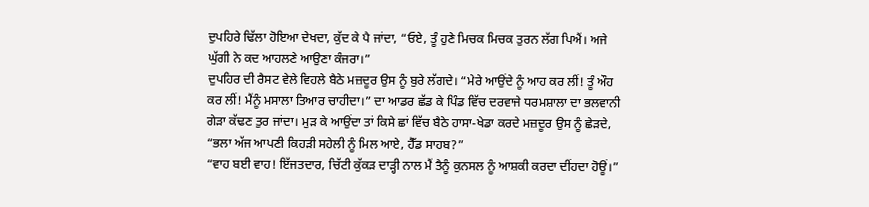ਦੁਪਹਿਰੇ ਢਿੱਲਾ ਹੋਇਆ ਦੇਖਦਾ, ਕੁੱਦ ਕੇ ਪੈ ਜਾਂਦਾ, “ਓਏ, ਤੂੰ ਹੁਣੇ ਮਿਚਕ ਮਿਚਕ ਤੁਰਨ ਲੱਗ ਪਿਐਂ। ਅਜੇ ਘੁੱਗੀ ਨੇ ਕਦ ਆਹਲਣੇ ਆਉਣਾ ਕੰਜਰਾ।”
ਦੁਪਹਿਰ ਦੀ ਰੈਸਟ ਵੇਲੇ ਵਿਹਲੇ ਬੈਠੇ ਮਜ਼ਦੂਰ ਉਸ ਨੂੰ ਬੁਰੇ ਲੱਗਦੇ। “ਮੇਰੇ ਆਉਂਦੇ ਨੂੰ ਆਹ ਕਰ ਲੀਂ! ਤੂੰ ਔਹ ਕਰ ਲੀਂ! ਮੈਂਨੂੰ ਮਸਾਲਾ ਤਿਆਰ ਚਾਹੀਦਾ।” ਦਾ ਆਡਰ ਛੱਡ ਕੇ ਪਿੰਡ ਵਿੱਚ ਦਰਵਾਜੇ ਧਰਮਸ਼ਾਲਾ ਦਾ ਭਲਵਾਨੀ ਗੇੜਾ ਕੱਢਣ ਤੁਰ ਜਾਂਦਾ। ਮੁੜ ਕੇ ਆਉਂਦਾ ਤਾਂ ਕਿਸੇ ਛਾਂ ਵਿੱਚ ਬੈਠੇ ਹਾਸਾ-ਖੇਡਾ ਕਰਦੇ ਮਜ਼ਦੂਰ ਉਸ ਨੂੰ ਛੇੜਦੇ, “ਭਲਾ ਅੱਜ ਆਪਣੀ ਕਿਹੜੀ ਸਹੇਲੀ ਨੂੰ ਮਿਲ ਆਏ, ਹੈੱਡ ਸਾਹਬ?”
“ਵਾਹ ਬਈ ਵਾਹ! ਇੱਜਤਦਾਰ, ਚਿੱਟੀ ਕੁੱਕੜ ਦਾੜ੍ਹੀ ਨਾਲ ਮੈਂ ਤੈਨੂੰ ਕੁਨਸਲ ਨੂੰ ਆਸ਼ਕੀ ਕਰਦਾ ਦੀਂਹਦਾ ਹੋਊਂ।”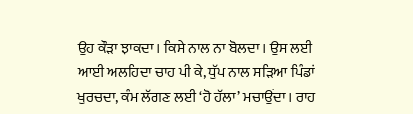ਉਹ ਕੌੜਾ ਝਾਕਦਾ। ਕਿਸੇ ਨਾਲ ਨਾ ਬੋਲਦਾ। ਉਸ ਲਈ ਆਈ ਅਲਹਿਦਾ ਚਾਹ ਪੀ ਕੇ, ਧੁੱਪ ਨਾਲ ਸੜਿਆ ਪਿੰਡਾਂ ਖੁਰਚਦਾ, ਕੰਮ ਲੱਗਣ ਲਈ ‘ਹੋ ਹੱਲਾ’ ਮਚਾਉਂਦਾ। ਰਾਹ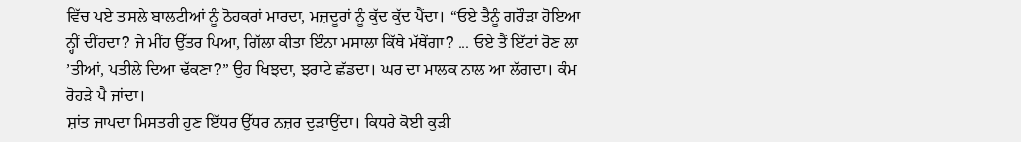ਵਿੱਚ ਪਏ ਤਸਲੇ ਬਾਲਟੀਆਂ ਨੂੰ ਠੋਹਕਰਾਂ ਮਾਰਦਾ, ਮਜ਼ਦੂਰਾਂ ਨੂੰ ਕੁੱਦ ਕੁੱਦ ਪੈਂਦਾ। “ਓਏ ਤੈਨੂੰ ਗਰੌੜਾ ਹੋਇਆ ਨ੍ਹੀਂ ਦੀਂਹਦਾ? ਜੇ ਮੀਂਹ ਉੱਤਰ ਪਿਆ, ਗਿੱਲਾ ਕੀਤਾ ਇੰਨਾ ਮਸਾਲਾ ਕਿੱਥੇ ਮੱਥੇਂਗਾ? ... ਓਏ ਤੈਂ ਇੱਟਾਂ ਰੋਣ ਲਾ ’ਤੀਆਂ, ਪਤੀਲੇ ਦਿਆ ਢੱਕਣਾ?” ਉਹ ਖਿਝਦਾ, ਝਰਾਟੇ ਛੱਡਦਾ। ਘਰ ਦਾ ਮਾਲਕ ਨਾਲ ਆ ਲੱਗਦਾ। ਕੰਮ ਰੋਹੜੇ ਪੈ ਜਾਂਦਾ।
ਸ਼ਾਂਤ ਜਾਪਦਾ ਮਿਸਤਰੀ ਹੁਣ ਇੱਧਰ ਉੱਧਰ ਨਜ਼ਰ ਦੁੜਾਉਂਦਾ। ਕਿਧਰੇ ਕੋਈ ਕੁੜੀ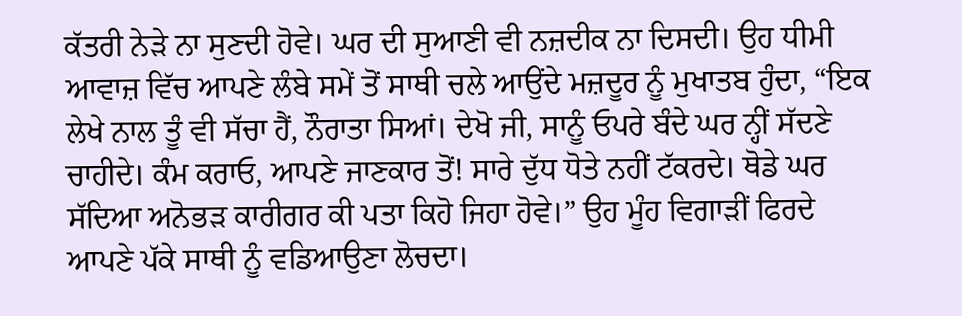ਕੱਤਰੀ ਨੇੜੇ ਨਾ ਸੁਣਦੀ ਹੋਵੇ। ਘਰ ਦੀ ਸੁਆਣੀ ਵੀ ਨਜ਼ਦੀਕ ਨਾ ਦਿਸਦੀ। ਉਹ ਧੀਮੀ ਆਵਾਜ਼ ਵਿੱਚ ਆਪਣੇ ਲੰਬੇ ਸਮੇਂ ਤੋਂ ਸਾਥੀ ਚਲੇ ਆਉਂਦੇ ਮਜ਼ਦੂਰ ਨੂੰ ਮੁਖਾਤਬ ਹੁੰਦਾ, “ਇਕ ਲੇਖੇ ਨਾਲ ਤੂੰ ਵੀ ਸੱਚਾ ਹੈਂ, ਨੌਰਾਤਾ ਸਿਆਂ। ਦੇਖੋ ਜੀ, ਸਾਨੂੰ ਓਪਰੇ ਬੰਦੇ ਘਰ ਨ੍ਹੀਂ ਸੱਦਣੇ ਚਾਹੀਦੇ। ਕੰਮ ਕਰਾਓ, ਆਪਣੇ ਜਾਣਕਾਰ ਤੋਂ! ਸਾਰੇ ਦੁੱਧ ਧੋਤੇ ਨਹੀਂ ਟੱਕਰਦੇ। ਥੋਡੇ ਘਰ ਸੱਦਿਆ ਅਨੋਭੜ ਕਾਰੀਗਰ ਕੀ ਪਤਾ ਕਿਹੋ ਜਿਹਾ ਹੋਵੇ।” ਉਹ ਮੂੰਹ ਵਿਗਾੜੀਂ ਫਿਰਦੇ ਆਪਣੇ ਪੱਕੇ ਸਾਥੀ ਨੂੰ ਵਡਿਆਉਣਾ ਲੋਚਦਾ।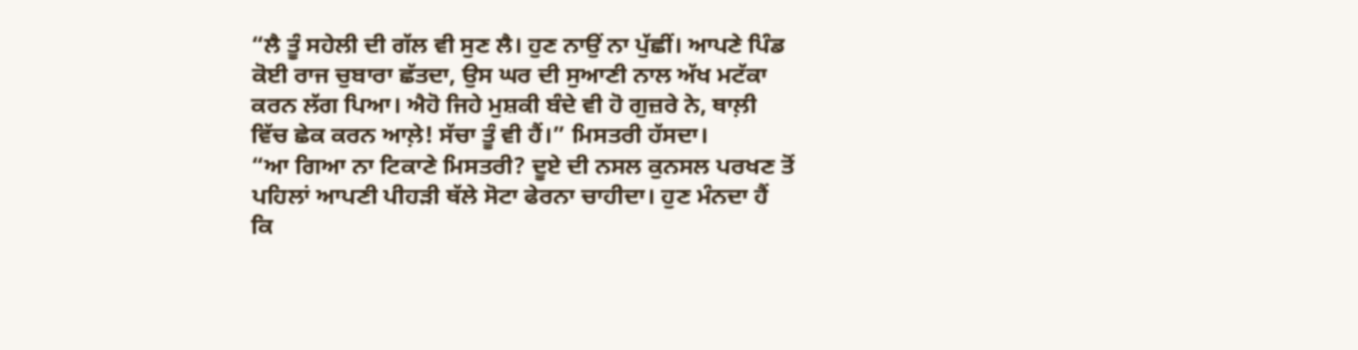“ਲੈ ਤੂੰ ਸਹੇਲੀ ਦੀ ਗੱਲ ਵੀ ਸੁਣ ਲੈ। ਹੁਣ ਨਾਉਂ ਨਾ ਪੁੱਛੀਂ। ਆਪਣੇ ਪਿੰਡ ਕੋਈ ਰਾਜ ਚੁਬਾਰਾ ਛੱਤਦਾ, ਉਸ ਘਰ ਦੀ ਸੁਆਣੀ ਨਾਲ ਅੱਖ ਮਟੱਕਾ ਕਰਨ ਲੱਗ ਪਿਆ। ਐਹੋ ਜਿਹੇ ਮੁਸ਼ਕੀ ਬੰਦੇ ਵੀ ਹੋ ਗੁਜ਼ਰੇ ਨੇ, ਥਾਲ਼ੀ ਵਿੱਚ ਛੇਕ ਕਰਨ ਆਲ਼ੇ! ਸੱਚਾ ਤੂੰ ਵੀ ਹੈਂ।” ਮਿਸਤਰੀ ਹੱਸਦਾ।
“ਆ ਗਿਆ ਨਾ ਟਿਕਾਣੇ ਮਿਸਤਰੀ? ਦੂਏ ਦੀ ਨਸਲ ਕੁਨਸਲ ਪਰਖਣ ਤੋਂ ਪਹਿਲਾਂ ਆਪਣੀ ਪੀਹੜੀ ਥੱਲੇ ਸੋਟਾ ਫੇਰਨਾ ਚਾਹੀਦਾ। ਹੁਣ ਮੰਨਦਾ ਹੈਂ ਕਿ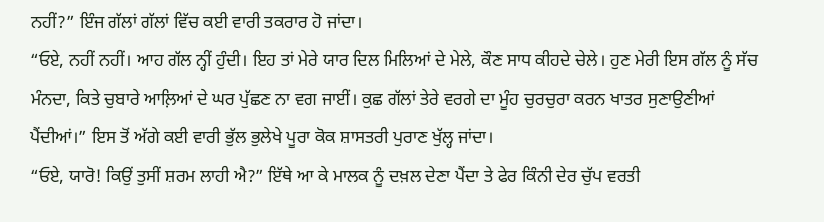ਨਹੀਂ?” ਇੰਜ ਗੱਲਾਂ ਗੱਲਾਂ ਵਿੱਚ ਕਈ ਵਾਰੀ ਤਕਰਾਰ ਹੋ ਜਾਂਦਾ।
“ਓਏ, ਨਹੀਂ ਨਹੀਂ। ਆਹ ਗੱਲ ਨ੍ਹੀਂ ਹੁੰਦੀ। ਇਹ ਤਾਂ ਮੇਰੇ ਯਾਰ ਦਿਲ ਮਿਲਿਆਂ ਦੇ ਮੇਲੇ, ਕੌਣ ਸਾਧ ਕੀਹਦੇ ਚੇਲੇ। ਹੁਣ ਮੇਰੀ ਇਸ ਗੱਲ ਨੂੰ ਸੱਚ ਮੰਨਦਾ, ਕਿਤੇ ਚੁਬਾਰੇ ਆਲ਼ਿਆਂ ਦੇ ਘਰ ਪੁੱਛਣ ਨਾ ਵਗ ਜਾਈਂ। ਕੁਛ ਗੱਲਾਂ ਤੇਰੇ ਵਰਗੇ ਦਾ ਮੂੰਹ ਚੁਰਚੁਰਾ ਕਰਨ ਖਾਤਰ ਸੁਣਾਉਣੀਆਂ ਪੈਂਦੀਆਂ।” ਇਸ ਤੋਂ ਅੱਗੇ ਕਈ ਵਾਰੀ ਭੁੱਲ ਭੁਲੇਖੇ ਪੂਰਾ ਕੋਕ ਸ਼ਾਸਤਰੀ ਪੁਰਾਣ ਖੁੱਲ੍ਹ ਜਾਂਦਾ।
“ਓਏ, ਯਾਰੋ! ਕਿਉਂ ਤੁਸੀਂ ਸ਼ਰਮ ਲਾਹੀ ਐ?” ਇੱਥੇ ਆ ਕੇ ਮਾਲਕ ਨੂੰ ਦਖ਼ਲ ਦੇਣਾ ਪੈਂਦਾ ਤੇ ਫੇਰ ਕਿੰਨੀ ਦੇਰ ਚੁੱਪ ਵਰਤੀ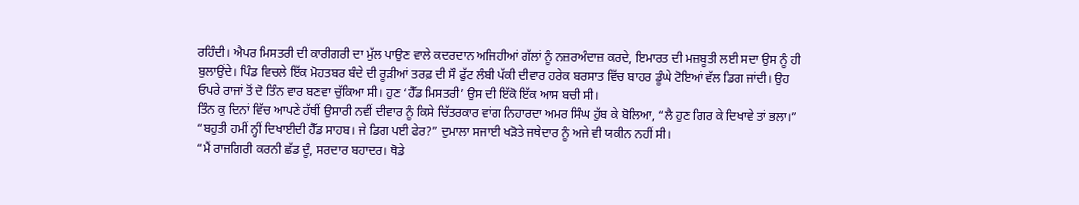ਰਹਿੰਦੀ। ਐਪਰ ਮਿਸਤਰੀ ਦੀ ਕਾਰੀਗਰੀ ਦਾ ਮੁੱਲ ਪਾਉਣ ਵਾਲੇ ਕਦਰਦਾਨ ਅਜਿਹੀਆਂ ਗੱਲਾਂ ਨੂੰ ਨਜ਼ਰਅੰਦਾਜ਼ ਕਰਦੇ, ਇਮਾਰਤ ਦੀ ਮਜ਼ਬੂਤੀ ਲਈ ਸਦਾ ਉਸ ਨੂੰ ਹੀ ਬੁਲਾਉਂਦੇ। ਪਿੰਡ ਵਿਚਲੇ ਇੱਕ ਮੋਹਤਬਰ ਬੰਦੇ ਦੀ ਰੂੜੀਆਂ ਤਰਫ਼ ਦੀ ਸੌ ਫੁੱਟ ਲੰਬੀ ਪੱਕੀ ਦੀਵਾਰ ਹਰੇਕ ਬਰਸਾਤ ਵਿੱਚ ਬਾਹਰ ਡੂੰਘੇ ਟੋਇਆਂ ਵੱਲ ਡਿਗ ਜਾਂਦੀ। ਉਹ ਓਪਰੇ ਰਾਜਾਂ ਤੋਂ ਦੋ ਤਿੰਨ ਵਾਰ ਬਣਵਾ ਚੁੱਕਿਆ ਸੀ। ਹੁਣ ‘ਹੈੱਡ ਮਿਸਤਰੀ’ ਉਸ ਦੀ ਇੱਕੋ ਇੱਕ ਆਸ ਬਚੀ ਸੀ।
ਤਿੰਨ ਕੁ ਦਿਨਾਂ ਵਿੱਚ ਆਪਣੇ ਹੱਥੀਂ ਉਸਾਰੀ ਨਵੀਂ ਦੀਵਾਰ ਨੂੰ ਕਿਸੇ ਚਿੱਤਰਕਾਰ ਵਾਂਗ ਨਿਹਾਰਦਾ ਅਮਰ ਸਿੰਘ ਹੁੱਬ ਕੇ ਬੋਲਿਆ, “ਲੈ ਹੁਣ ਗਿਰ ਕੇ ਦਿਖਾਵੇ ਤਾਂ ਭਲਾ।”
“ਬਹੁਤੀ ਹਮੀਂ ਨ੍ਹੀਂ ਦਿਖਾਈਦੀ ਹੈੱਡ ਸਾਹਬ। ਜੇ ਡਿਗ ਪਈ ਫੇਰ?” ਦੁਮਾਲਾ ਸਜਾਈ ਖੜੋਤੇ ਜਥੇਦਾਰ ਨੂੰ ਅਜੇ ਵੀ ਯਕੀਨ ਨਹੀਂ ਸੀ।
“ਮੈਂ ਰਾਜਗਿਰੀ ਕਰਨੀ ਛੱਡ ਦੂੰ, ਸਰਦਾਰ ਬਹਾਦਰ। ਥੋਡੇ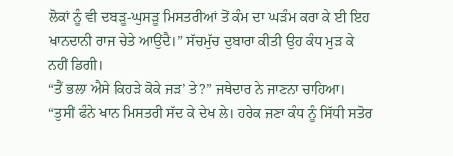ਲੋਕਾਂ ਨੂੰ ਵੀ ਦਬੜੂ-ਘੁਸੜੂ ਮਿਸਤਰੀਆਂ ਤੋਂ ਕੰਮ ਦਾ ਘੜੰਮ ਕਰਾ ਕੇ ਈ ਇਹ ਖਾਨਦਾਨੀ ਰਾਜ ਚੇਤੇ ਆਉਂਦੈ।” ਸੱਚਮੁੱਚ ਦੁਬਾਰਾ ਕੀਤੀ ਉਹ ਕੰਧ ਮੁੜ ਕੇ ਨਹੀਂ ਡਿਗੀ।
“ਤੈਂ ਭਲਾ ਐਸੇ ਕਿਹੜੇ ਕੋਕੇ ਜੜ’ ਤੇ?” ਜਥੇਦਾਰ ਨੇ ਜਾਣਨਾ ਚਾਹਿਆ।
“ਤੁਸੀਂ ਫੰਨੇ ਖਾਨ ਮਿਸਤਰੀ ਸੱਦ ਕੇ ਦੇਖ ਲੇ। ਹਰੇਕ ਜਣਾ ਕੰਧ ਨੂੰ ਸਿੱਧੀ ਸਤੋਰ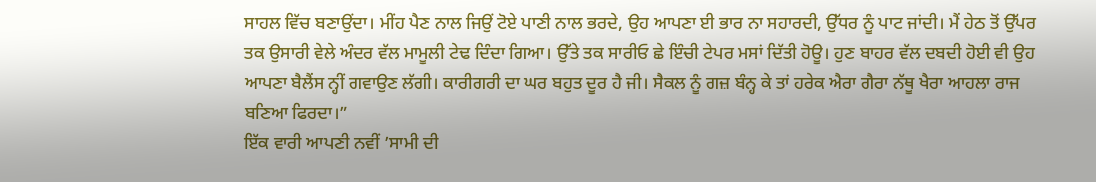ਸਾਹਲ ਵਿੱਚ ਬਣਾਉਂਦਾ। ਮੀਂਹ ਪੈਣ ਨਾਲ ਜਿਉਂ ਟੋਏ ਪਾਣੀ ਨਾਲ ਭਰਦੇ, ਉਹ ਆਪਣਾ ਈ ਭਾਰ ਨਾ ਸਹਾਰਦੀ, ਉੱਧਰ ਨੂੰ ਪਾਟ ਜਾਂਦੀ। ਮੈਂ ਹੇਠ ਤੋਂ ਉੱਪਰ ਤਕ ਉਸਾਰੀ ਵੇਲੇ ਅੰਦਰ ਵੱਲ ਮਾਮੂਲੀ ਟੇਢ ਦਿੰਦਾ ਗਿਆ। ਉੱਤੇ ਤਕ ਸਾਰੀਓ ਛੇ ਇੰਚੀ ਟੇਪਰ ਮਸਾਂ ਦਿੱਤੀ ਹੋਊ। ਹੁਣ ਬਾਹਰ ਵੱਲ ਦਬਦੀ ਹੋਈ ਵੀ ਉਹ ਆਪਣਾ ਬੈਲੈਂਸ ਨ੍ਹੀਂ ਗਵਾਉਣ ਲੱਗੀ। ਕਾਰੀਗਰੀ ਦਾ ਘਰ ਬਹੁਤ ਦੂਰ ਹੈ ਜੀ। ਸੈਕਲ ਨੂੰ ਗਜ਼ ਬੰਨ੍ਹ ਕੇ ਤਾਂ ਹਰੇਕ ਐਰਾ ਗੈਰਾ ਨੱਥੂ ਖੈਰਾ ਆਹਲਾ ਰਾਜ ਬਣਿਆ ਫਿਰਦਾ।”
ਇੱਕ ਵਾਰੀ ਆਪਣੀ ਨਵੀਂ ’ਸਾਮੀ ਦੀ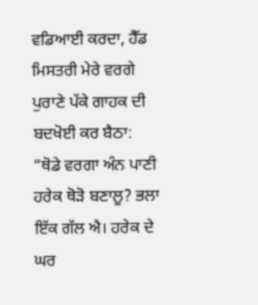ਵਡਿਆਈ ਕਰਦਾ, ਹੈੱਡ ਮਿਸਤਰੀ ਮੇਰੇ ਵਰਗੇ ਪੁਰਾਣੇ ਪੱਕੇ ਗਾਹਕ ਦੀ ਬਦਖੋਈ ਕਰ ਬੈਠਾ: “ਥੋਡੇ ਵਰਗਾ ਅੰਨ ਪਾਣੀ ਹਰੇਕ ਥੋੜੋ ਬਣਾਲੂ? ਭਲਾ ਇੱਕ ਗੱਲ ਐ। ਹਰੇਕ ਦੇ ਘਰ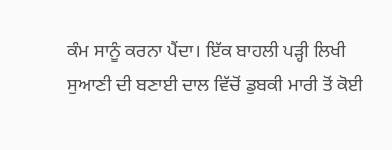ਕੰਮ ਸਾਨੂੰ ਕਰਨਾ ਪੈਂਦਾ। ਇੱਕ ਬਾਹਲੀ ਪੜ੍ਹੀ ਲਿਖੀ ਸੁਆਣੀ ਦੀ ਬਣਾਈ ਦਾਲ ਵਿੱਚੋਂ ਡੁਬਕੀ ਮਾਰੀ ਤੋਂ ਕੋਈ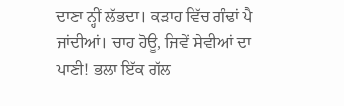ਦਾਣਾ ਨ੍ਹੀਂ ਲੱਭਦਾ। ਕੜਾਹ ਵਿੱਚ ਗੰਢਾਂ ਪੈ ਜਾਂਦੀਆਂ। ਚਾਹ ਹੋਊ, ਜਿਵੇਂ ਸੇਵੀਆਂ ਦਾ ਪਾਣੀ! ਭਲਾ ਇੱਕ ਗੱਲ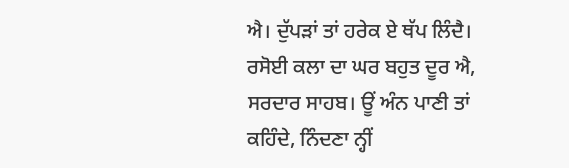ਐ। ਦੁੱਪੜਾਂ ਤਾਂ ਹਰੇਕ ਏ ਥੱਪ ਲਿੰਦੈ। ਰਸੋਈ ਕਲਾ ਦਾ ਘਰ ਬਹੁਤ ਦੂਰ ਐ, ਸਰਦਾਰ ਸਾਹਬ। ਊਂ ਅੰਨ ਪਾਣੀ ਤਾਂ ਕਹਿੰਦੇ, ਨਿੰਦਣਾ ਨ੍ਹੀਂ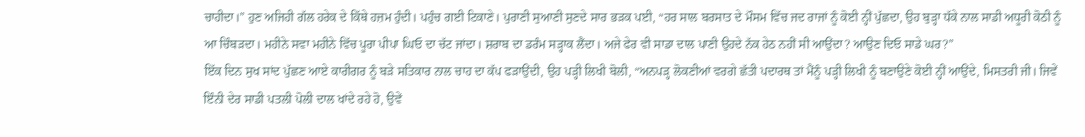ਚਾਹੀਦਾ।” ਹੁਣ ਅਜਿਹੀ ਗੱਲ ਹਰੇਕ ਦੇ ਕਿੱਥੇ ਹਜ਼ਮ ਹੁੰਦੀ। ਪਹੁੰਚ ਗਈ ਟਿਕਾਣੇ। ਪੁਰਾਣੀ ਸੁਆਣੀ ਸੁਣਦੇ ਸਾਰ ਭੜਕ ਪਈ, “ਹਰ ਸਾਲ ਬਰਸਾਤ ਦੇ ਮੌਸਮ ਵਿੱਚ ਜਦ ਰਾਜਾਂ ਨੂੰ ਕੋਈ ਨ੍ਹੀਂ ਪੁੱਛਦਾ, ਉਹ ਬੁੜ੍ਹਾ ਧੱਕੇ ਨਾਲ ਸਾਡੀ ਅਧੂਰੀ ਕੋਠੀ ਨੂੰ ਆ ਚਿੰਬੜਦਾ। ਮਹੀਨੇ ਸਵਾ ਮਹੀਨੇ ਵਿੱਚ ਪੂਰਾ ਪੀਪਾ ਘਿਓ ਦਾ ਚੱਟ ਜਾਂਦਾ। ਸ਼ਰਾਬ ਦਾ ਡਰੰਮ ਸੜ੍ਹਾਕ ਲੈਂਦਾ। ਅਜੇ ਫੇਰ ਵੀ ਸਾਡਾ ਦਾਲ ਪਾਣੀ ਉਹਦੇ ਨੱਕ ਹੇਠ ਨਹੀਂ ਸੀ ਆਉਂਦਾ? ਆਉਣ ਦਿਓ ਸਾਡੇ ਘਰ?”
ਇੱਕ ਦਿਨ ਸੁਖ ਸਾਂਦ ਪੁੱਛਣ ਆਏ ਕਾਰੀਗਰ ਨੂੰ ਬੜੇ ਸਤਿਕਾਰ ਨਾਲ ਚਾਹ ਦਾ ਕੱਪ ਫੜਾਉਂਦੀ, ਉਹ ਪੜ੍ਹੀ ਲਿਖੀ ਬੋਲੀ, “ਅਨਪੜ੍ਹ ਲੋਕਣੀਆਂ ਵਰਗੇ ਛੱਤੀ ਪਦਾਰਥ ਤਾਂ ਮੈਂਨੂੰ ਪੜ੍ਹੀ ਲਿਖੀ ਨੂੰ ਬਣਾਉਣੇ ਕੋਈ ਨ੍ਹੀਂ ਆਉਂਦੇ, ਮਿਸਤਰੀ ਜੀ। ਜਿਵੇਂ ਇੰਨੀ ਦੇਰ ਸਾਡੀ ਪਤਲੀ ਪੋਲੀ ਦਾਲ ਖਾਂਦੇ ਰਹੇ ਹੋ, ਉਵੇਂ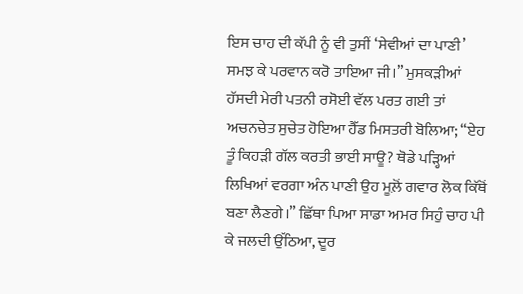ਇਸ ਚਾਹ ਦੀ ਕੱਪੀ ਨੂੰ ਵੀ ਤੁਸੀਂ ‘ਸੇਵੀਆਂ ਦਾ ਪਾਣੀ’ ਸਮਝ ਕੇ ਪਰਵਾਨ ਕਰੋ ਤਾਇਆ ਜੀ।” ਮੁਸਕੜੀਆਂ ਹੱਸਦੀ ਮੇਰੀ ਪਤਨੀ ਰਸੋਈ ਵੱਲ ਪਰਤ ਗਈ ਤਾਂ ਅਚਨਚੇਤ ਸੁਚੇਤ ਹੋਇਆ ਹੈੱਡ ਮਿਸਤਰੀ ਬੋਲਿਆ; “ਏਹ ਤੂੰ ਕਿਹੜੀ ਗੱਲ ਕਰਤੀ ਭਾਈ ਸਾਊ? ਥੋਡੇ ਪੜ੍ਹਿਆਂ ਲਿਖਿਆਂ ਵਰਗਾ ਅੰਨ ਪਾਣੀ ਉਹ ਮੂਲ਼ੋਂ ਗਵਾਰ ਲੋਕ ਕਿੱਥੋਂ ਬਣਾ ਲੈਣਗੇ।” ਛਿੱਥਾ ਪਿਆ ਸਾਡਾ ਅਮਰ ਸਿਹੁੰ ਚਾਹ ਪੀ ਕੇ ਜਲਦੀ ਉੱਠਿਆ, ਦੂਰ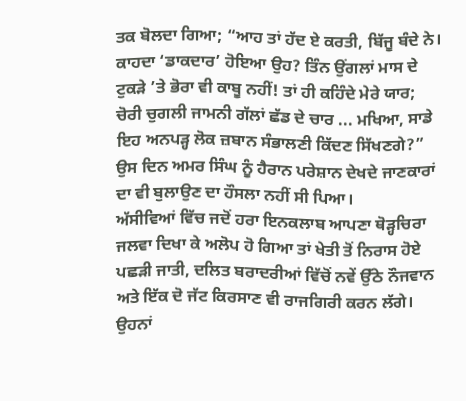ਤਕ ਬੋਲਦਾ ਗਿਆ; “ਆਹ ਤਾਂ ਹੱਦ ਏ ਕਰਤੀ, ਬਿੱਜੂ ਬੰਦੇ ਨੇ। ਕਾਹਦਾ ‘ਡਾਕਦਾਰ’ ਹੋਇਆ ਉਹ? ਤਿੰਨ ਉਂਗਲਾਂ ਮਾਸ ਦੇ ਟੁਕੜੇ ’ਤੇ ਭੋਰਾ ਵੀ ਕਾਬੂ ਨਹੀਂ! ਤਾਂ ਹੀ ਕਹਿੰਦੇ ਮੇਰੇ ਯਾਰ;
ਚੋਰੀ ਚੁਗਲੀ ਜਾਮਨੀ ਗੱਲਾਂ ਛੱਡ ਦੇ ਚਾਰ ... ਮਖਿਆ, ਸਾਡੇ ਇਹ ਅਨਪੜ੍ਹ ਲੋਕ ਜ਼ਬਾਨ ਸੰਭਾਲਣੀ ਕਿੱਦਣ ਸਿੱਖਣਗੇ?” ਉਸ ਦਿਨ ਅਮਰ ਸਿੰਘ ਨੂੰ ਹੈਰਾਨ ਪਰੇਸ਼ਾਨ ਦੇਖਦੇ ਜਾਣਕਾਰਾਂ ਦਾ ਵੀ ਬੁਲਾਉਣ ਦਾ ਹੌਸਲਾ ਨਹੀਂ ਸੀ ਪਿਆ।
ਅੱਸੀਵਿਆਂ ਵਿੱਚ ਜਦੋਂ ਹਰਾ ਇਨਕਲਾਬ ਆਪਣਾ ਥੋੜ੍ਹਚਿਰਾ ਜਲਵਾ ਦਿਖਾ ਕੇ ਅਲੋਪ ਹੋ ਗਿਆ ਤਾਂ ਖੇਤੀ ਤੋਂ ਨਿਰਾਸ ਹੋਏ ਪਛੜੀ ਜਾਤੀ, ਦਲਿਤ ਬਰਾਦਰੀਆਂ ਵਿੱਚੋਂ ਨਵੇਂ ਉੱਠੇ ਨੌਜਵਾਨ ਅਤੇ ਇੱਕ ਦੋ ਜੱਟ ਕਿਰਸਾਣ ਵੀ ਰਾਜਗਿਰੀ ਕਰਨ ਲੱਗੇ। ਉਹਨਾਂ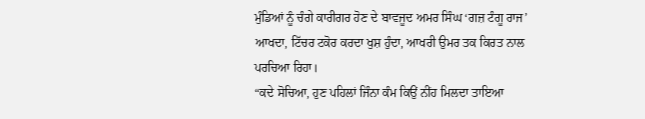ਮੁੰਡਿਆਂ ਨੂੰ ਚੰਗੇ ਕਾਰੀਗਰ ਹੋਣ ਦੇ ਬਾਵਜੂਦ ਅਮਰ ਸਿੰਘ ‘ਗਜ਼ ਟੰਗੂ ਰਾਜ’ ਆਖਦਾ, ਟਿੱਚਰ ਟਕੋਰ ਕਰਦਾ ਖੁਸ਼ ਹੁੰਦਾ, ਆਖਰੀ ਉਮਰ ਤਕ ਕਿਰਤ ਨਾਲ ਪਰਚਿਆ ਰਿਹਾ।
“ਕਦੇ ਸੋਚਿਆ, ਹੁਣ ਪਹਿਲਾਂ ਜਿੰਨਾ ਕੰਮ ਕਿਉਂ ਨੀਂਹ ਮਿਲਦਾ ਤਾਇਆ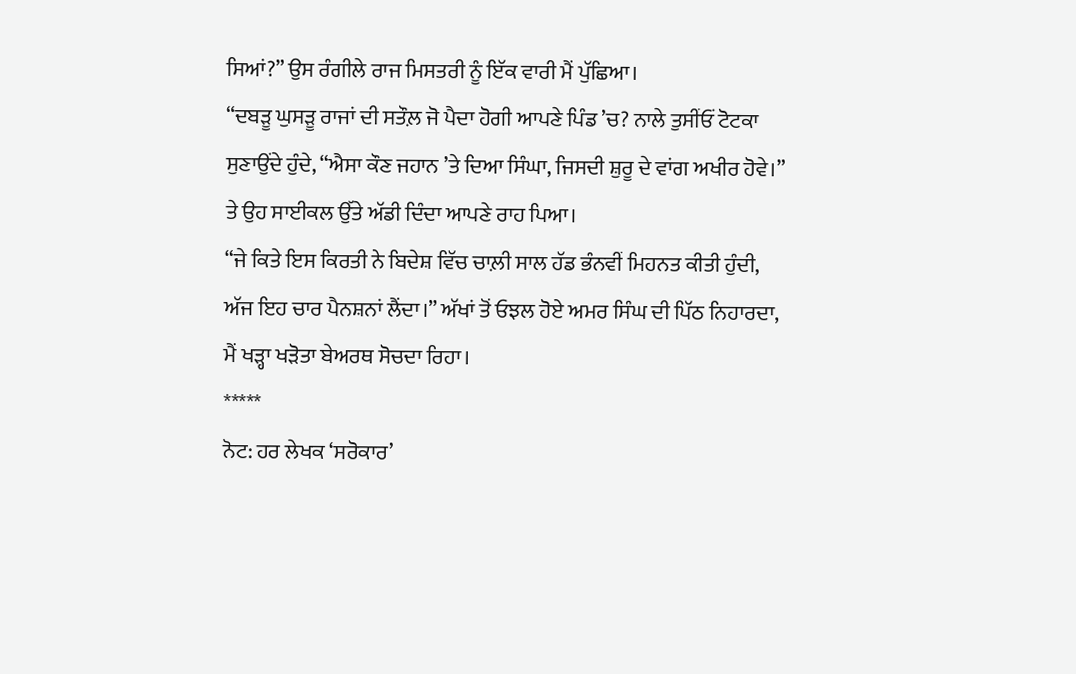ਸਿਆਂ?” ਉਸ ਰੰਗੀਲੇ ਰਾਜ ਮਿਸਤਰੀ ਨੂੰ ਇੱਕ ਵਾਰੀ ਮੈਂ ਪੁੱਛਿਆ।
“ਦਬੜੂ ਘੁਸੜੂ ਰਾਜਾਂ ਦੀ ਸਤੌਲ਼ ਜੋ ਪੈਦਾ ਹੋਗੀ ਆਪਣੇ ਪਿੰਡ ’ਚ? ਨਾਲੇ ਤੁਸੀਂਓਂ ਟੋਟਕਾ ਸੁਣਾਉਂਦੇ ਹੁੰਦੇ, “ਐਸਾ ਕੌਣ ਜਹਾਨ ’ਤੇ ਦਿਆ ਸਿੰਘਾ, ਜਿਸਦੀ ਸ਼ੁਰੂ ਦੇ ਵਾਂਗ ਅਖੀਰ ਹੋਵੇ।” ਤੇ ਉਹ ਸਾਈਕਲ ਉੱਤੇ ਅੱਡੀ ਦਿੰਦਾ ਆਪਣੇ ਰਾਹ ਪਿਆ।
“ਜੇ ਕਿਤੇ ਇਸ ਕਿਰਤੀ ਨੇ ਬਿਦੇਸ਼ ਵਿੱਚ ਚਾਲ਼ੀ ਸਾਲ ਹੱਡ ਭੰਨਵੀਂ ਮਿਹਨਤ ਕੀਤੀ ਹੁੰਦੀ, ਅੱਜ ਇਹ ਚਾਰ ਪੈਨਸ਼ਨਾਂ ਲੈਂਦਾ।” ਅੱਖਾਂ ਤੋਂ ਓਝਲ ਹੋਏ ਅਮਰ ਸਿੰਘ ਦੀ ਪਿੱਠ ਨਿਹਾਰਦਾ, ਮੈਂ ਖੜ੍ਹਾ ਖੜੋਤਾ ਬੇਅਰਥ ਸੋਚਦਾ ਰਿਹਾ।
*****
ਨੋਟ: ਹਰ ਲੇਖਕ ‘ਸਰੋਕਾਰ’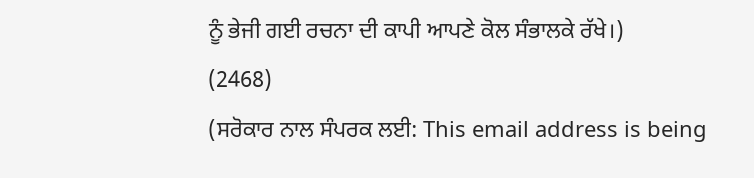ਨੂੰ ਭੇਜੀ ਗਈ ਰਚਨਾ ਦੀ ਕਾਪੀ ਆਪਣੇ ਕੋਲ ਸੰਭਾਲਕੇ ਰੱਖੇ।)
(2468)
(ਸਰੋਕਾਰ ਨਾਲ ਸੰਪਰਕ ਲਈ: This email address is being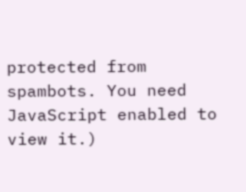protected from spambots. You need JavaScript enabled to view it.)